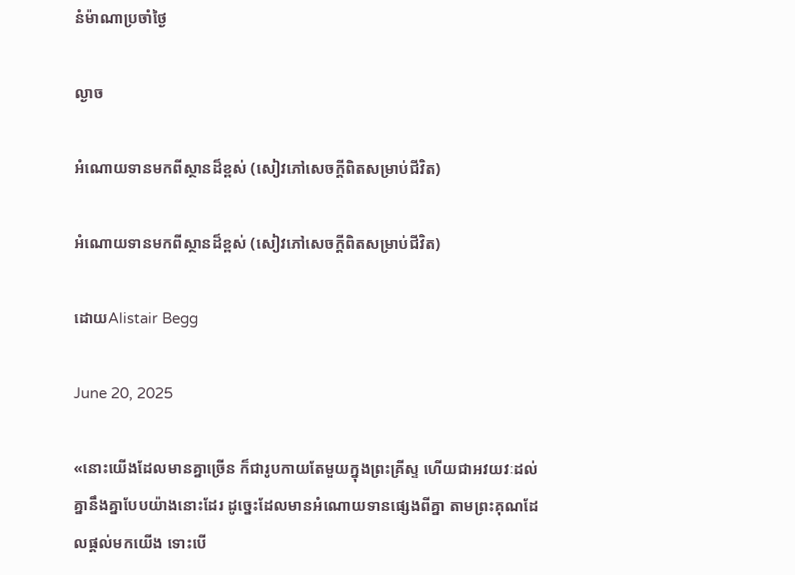នំម៉ាណាប្រចាំថ្ងៃ

ល្ងាច

អំណោយទានមកពីស្ថានដ៏ខ្ពស់ (សៀវភៅសេចក្ដីពិតសម្រាប់ជីវិត)

អំណោយទានមកពីស្ថានដ៏ខ្ពស់ (សៀវភៅសេចក្ដីពិតសម្រាប់ជីវិត)

ដោយAlistair Begg

June 20, 2025

«នោះយើងដែលមានគ្នាច្រើន ក៏ជារូបកាយតែមួយក្នុងព្រះគ្រីស្ទ ហើយជាអវយវៈដល់គ្នានឹងគ្នាបែបយ៉ាងនោះដែរ ដូច្នេះដែលមានអំណោយទានផ្សេងពីគ្នា តាមព្រះគុណដែលផ្តល់មកយើង ទោះបើ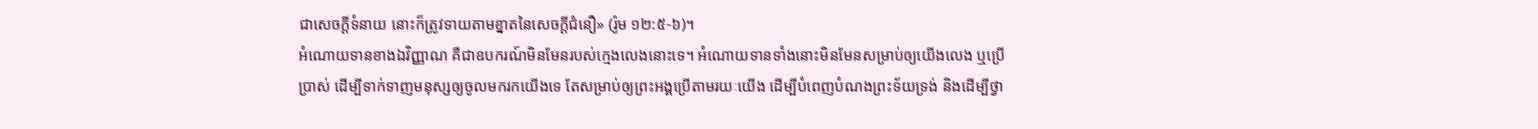ជាសេចក្តីទំនាយ នោះក៏ត្រូវទាយតាមខ្នាតនៃសេចក្តីជំនឿ» (រ៉ូម ១២:៥-៦)។
អំណោយទានខាងឯវិញ្ញាណ គឺជាឧបករណ៍មិនមែនរបស់ក្មេងលេងនោះទេ។ អំណោយទានទាំងនោះមិនមែនសម្រាប់ឲ្យយើងលេង ឬប្រើប្រាស់ ដើម្បីទាក់ទាញមនុស្សឲ្យចូលមករកយើងទេ តែសម្រាប់ឲ្យព្រះអង្គប្រើតាមរយៈយើង ដើម្បីបំពេញបំណងព្រះទ័យទ្រង់ និងដើម្បីថ្វា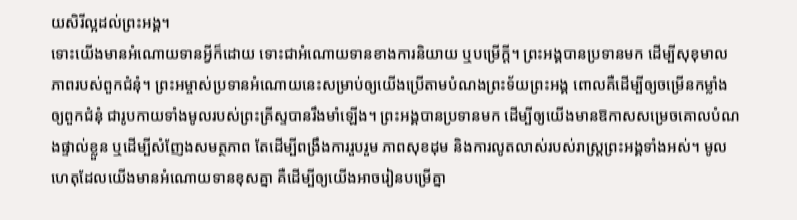យសិរីល្អដល់ព្រះអង្គ។
ទោះយើងមានអំណោយទានអ្វីក៏ដោយ ទោះជាអំណោយទានខាងការនិយាយ ឬបម្រើក្តី។ ព្រះអង្គបានប្រទានមក ដើម្បីសុខុមាលភាពរបស់ពួកជំនុំ។ ព្រះអម្ចាស់ប្រទានអំណោយនេះសម្រាប់ឲ្យយើងប្រើតាមបំណងព្រះទ័យព្រះអង្គ ពោលគឺដើម្បីឲ្យចម្រើនកម្លាំងឲ្យពួកជំនុំ ជារូបកាយទាំងមូលរបស់ព្រះគ្រីស្ទបានរឹងមាំឡើង។ ព្រះអង្គបានប្រទានមក ដើម្បីឲ្យយើងមានឱកាសសម្រេចគោលបំណងផ្ទាល់ខ្លួន ឬដើម្បីសំញែងសមត្ថភាព តែដើម្បីពង្រឹងការរួបរួម ភាពសុខដុម និងការលូតលាស់របស់រាស្ត្រព្រះអង្គទាំងអស់។ មូលហេតុដែលយើងមានអំណោយទានខុសគ្នា គឺដើម្បីឲ្យយើងអាចរៀនបម្រើគ្នា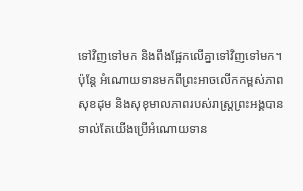ទៅវិញទៅមក និងពឹងផ្អែកលើគ្នាទៅវិញទៅមក។
ប៉ុន្តែ អំណោយទានមកពីព្រះអាចលើកកម្ពស់ភាពសុខដុម និងសុខុមាលភាពរបស់រាស្ត្រព្រះអង្គបាន ទាល់តែយើងប្រើអំណោយទាន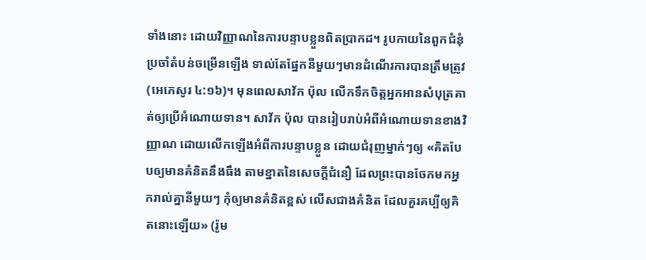ទាំងនោះ ដោយវិញ្ញាណនៃការបន្ទាបខ្លួនពិតប្រាកដ។ រូបកាយនៃពួកជំនុំប្រចាំតំបន់ចម្រើនឡើង ទាល់តែផ្នែកនីមួយៗមានដំណើរការបានត្រឹមត្រូវ (អេភេសូរ ៤:១៦)។ មុនពេលសាវ័ក ប៉ុល លើកទឹកចិត្តអ្នកអានសំបុត្រគាត់ឲ្យប្រើអំណោយទាន។ សាវ័ក ប៉ុល បានរៀបរាប់អំពីអំណោយទានខាងវិញ្ញាណ ដោយលើកឡើងអំពីការបន្ទាបខ្លួន ដោយជំរុញម្នាក់ៗឲ្យ «គិតបែបឲ្យមានគំនិតនឹងធឹង តាមខ្នាតនៃសេចក្តីជំនឿ ដែលព្រះបានចែកមកអ្នករាល់គ្នានីមួយៗ កុំឲ្យមានគំនិតខ្ពស់ លើសជាងគំនិត ដែលគួរគប្បីឲ្យគិតនោះឡើយ» (រ៉ូម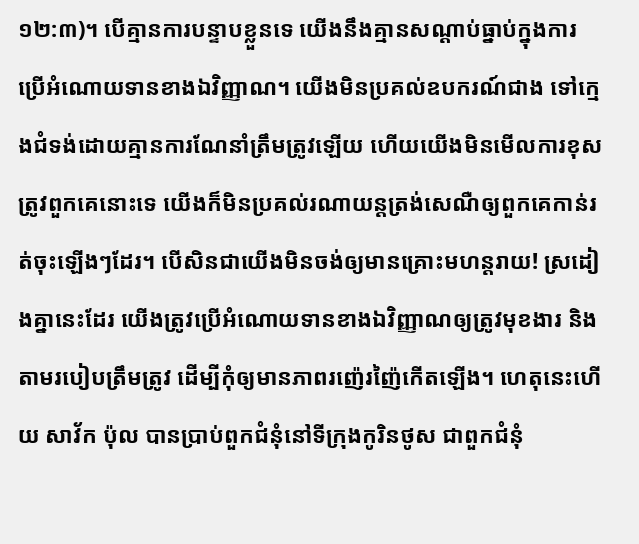១២:៣)។ បើគ្មានការបន្ទាបខ្លួនទេ យើងនឹងគ្មានសណ្ដាប់ធ្នាប់ក្នុងការប្រើអំណោយទានខាងឯវិញ្ញាណ។ យើងមិនប្រគល់ឧបករណ៍ជាង ទៅក្មេងជំទង់ដោយគ្មានការណែនាំត្រឹមត្រូវឡើយ ហើយយើងមិនមើលការខុសត្រូវពួកគេនោះទេ យើងក៏មិនប្រគល់រណាយន្តត្រង់សេណឺឲ្យពួកគេកាន់រត់ចុះឡើងៗដែរ។ បើសិនជាយើងមិនចង់ឲ្យមានគ្រោះមហន្តរាយ! ស្រដៀងគ្នានេះដែរ យើងត្រូវប្រើអំណោយទានខាងឯវិញ្ញាណឲ្យត្រូវមុខងារ និងតាមរបៀបត្រឹមត្រូវ ដើម្បីកុំឲ្យមានភាពរញ៉េរញ៉ៃកើតឡើង។ ហេតុនេះហើយ សាវ័ក ប៉ុល បានប្រាប់ពួកជំនុំនៅទីក្រុងកូរិនថូស ជាពួកជំនុំ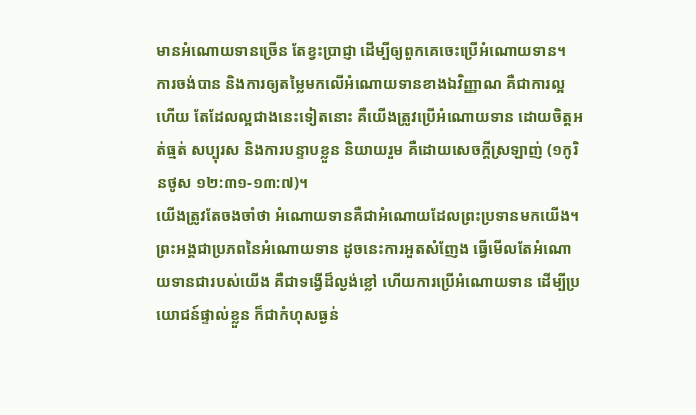មានអំណោយទានច្រើន តែខ្វះប្រាជ្ញា ដើម្បីឲ្យពួកគេចេះប្រើអំណោយទាន។ ការចង់បាន និងការឲ្យតម្លៃមកលើអំណោយទានខាងឯវិញ្ញាណ គឺជាការល្អហើយ តែដែលល្អជាងនេះទៀតនោះ គឺយើងត្រូវប្រើអំណោយទាន ដោយចិត្តអត់ធ្មត់ សប្បុរស និងការបន្ទាបខ្លួន និយាយរួម គឺដោយសេចក្តីស្រឡាញ់ (១កូរិនថូស ១២:៣១-១៣:៧)។
យើងត្រូវតែចងចាំថា អំណោយទានគឺជាអំណោយដែលព្រះប្រទានមកយើង។ ព្រះអង្គជាប្រភពនៃអំណោយទាន ដូចនេះការអួតសំញែង ធ្វើមើលតែអំណោយទានជារបស់យើង គឺជាទង្វើដ៏ល្ងង់ខ្លៅ ហើយការប្រើអំណោយទាន ដើម្បីប្រយោជន៍ផ្ទាល់ខ្លួន ក៏ជាកំហុសធ្ងន់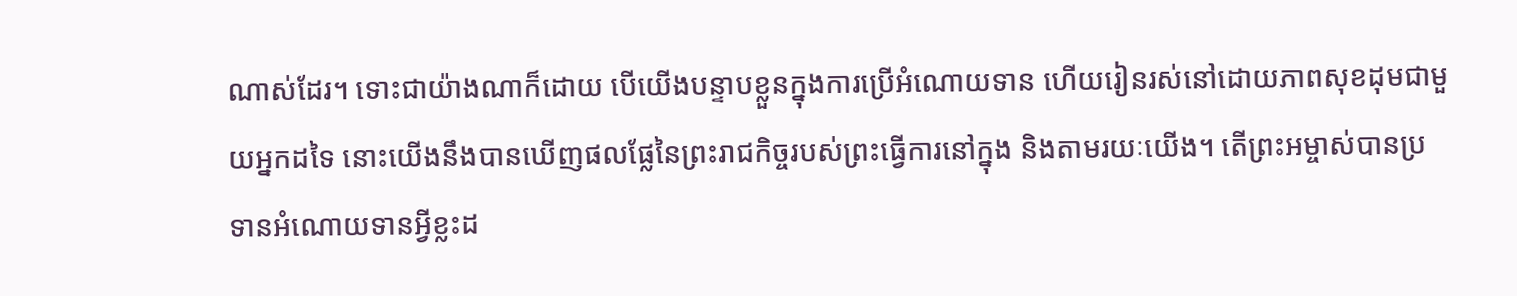ណាស់ដែរ។ ទោះជាយ៉ាងណាក៏ដោយ បើយើងបន្ទាបខ្លួនក្នុងការប្រើអំណោយទាន ហើយរៀនរស់នៅដោយភាពសុខដុមជាមួយអ្នកដទៃ នោះយើងនឹងបានឃើញផលផ្លែនៃព្រះរាជកិច្ចរបស់ព្រះធ្វើការនៅក្នុង និងតាមរយៈយើង។ តើព្រះអម្ចាស់បានប្រទានអំណោយទានអ្វីខ្លះដ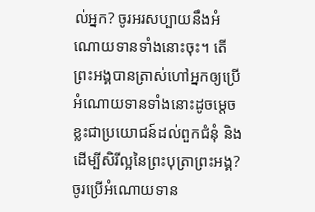ល់អ្នក? ចូរអរសប្បាយនឹងអំណោយទានទាំងនោះចុះ។ តើព្រះអង្គបានត្រាស់ហៅអ្នកឲ្យប្រើអំណោយទានទាំងនោះដូចម្ដេចខ្លះជាប្រយោជន៍ដល់ពួកជំនុំ និងដើម្បីសិរីល្អនៃព្រះបុត្រាព្រះអង្គ? ចូរប្រើអំណោយទាន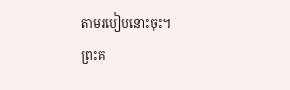តាមរបៀបនោះចុះ។
ព្រះគ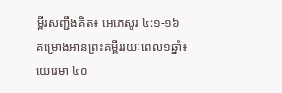ម្ពីរសញ្ជឹងគិត៖ អេភេសូរ ៤:១-១៦
គម្រោងអានព្រះគម្ពីររយៈពេល១ឆ្នាំ៖ យេរេមា ៤០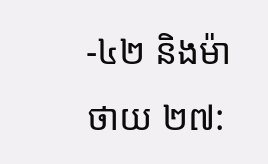-៤២ និងម៉ាថាយ ២៧: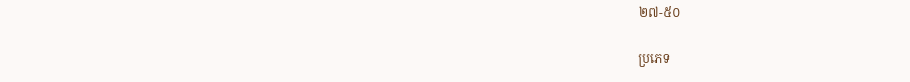២៧-៥០

ប្រភេទ